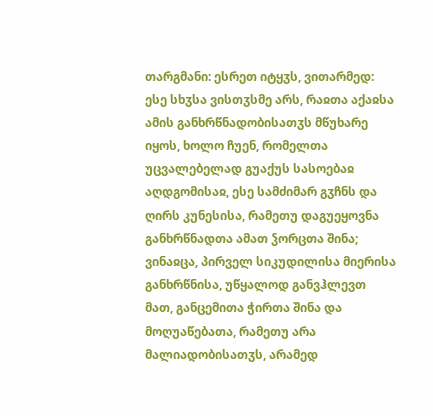თარგმანი: ესრეთ იტყჳს, ვითარმედ: ესე სხჳსა ვისთჳსმე არს, რაჲთა აქაჲსა ამის განხრწნადობისათჳს მწუხარე იყოს, ხოლო ჩუენ, რომელთა უცვალებელად გუაქუს სასოებაჲ აღდგომისაჲ, ესე სამძიმარ გჳჩნს და ღირს კუნესისა, რამეთუ დაგუეყოვნა განხრწნადთა ამათ ჴორცთა შინა; ვინაჲცა, პირველ სიკუდილისა მიერისა განხრწნისა, უწყალოდ განვჰლევთ მათ, განცემითა ჭირთა შინა და მოღუაწებათა, რამეთუ არა მალიადობისათჳს, არამედ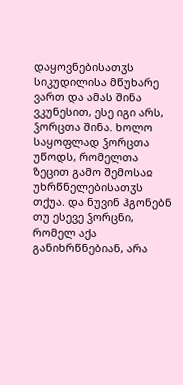დაყოვნებისათჳს სიკუდილისა მწუხარე ვართ და ამას შინა ვკუნესით, ესე იგი არს, ჴორცთა შინა. ხოლო საყოფლად ჴორცთა უწოდს, რომელთა ზეცით გამო შემოსაჲ უხრწნელებისათჳს თქუა. და ნუვინ ჰგონებნ თუ ესევე ჴორცნი, რომელ აქა განიხრწნებიან, არა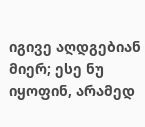იგივე აღდგებიან მიერ; ესე ნუ იყოფინ, არამედ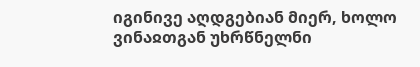იგინივე აღდგებიან მიერ, ხოლო ვინაჲთგან უხრწნელნი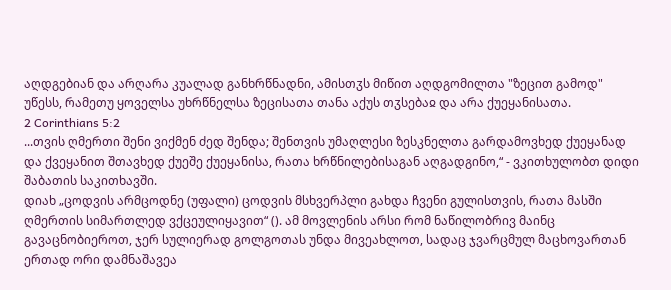აღდგებიან და არღარა კუალად განხრწნადნი, ამისთჳს მიწით აღდგომილთა "ზეცით გამოდ" უწესს, რამეთუ ყოველსა უხრწნელსა ზეცისათა თანა აქუს თჳსებაჲ და არა ქუეყანისათა.
2 Corinthians 5:2
...თვის ღმერთი შენი ვიქმენ ძედ შენდა; შენთვის უმაღლესი ზესკნელთა გარდამოვხედ ქუეყანად და ქვეყანით შთავხედ ქუეშე ქუეყანისა, რათა ხრწნილებისაგან აღგადგინო,“ - ვკითხულობთ დიდი შაბათის საკითხავში.
დიახ „ცოდვის არმცოდნე (უფალი) ცოდვის მსხვერპლი გახდა ჩვენი გულისთვის, რათა მასში ღმერთის სიმართლედ ვქცეულიყავით“ (). ამ მოვლენის არსი რომ ნაწილობრივ მაინც გავაცნობიეროთ, ჯერ სულიერად გოლგოთას უნდა მივეახლოთ, სადაც ჯვარცმულ მაცხოვართან ერთად ორი დამნაშავეა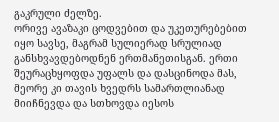გაკრული ძელზე.
ორივე ავაზაკი ცოდვებით და უკეთურებებით იყო სავსე, მაგრამ სულიერად სრულიად განსხვავდებოდნენ ერთმანეთისგან. ერთი შეურაცხყოფდა უფალს და დასცინოდა მას, მეორე კი თავის ხვედრს სამართლიანად მიიჩნევდა და სთხოვდა იესოს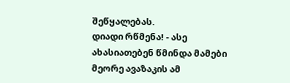შეწყალებას.
დიადი რწმენა! - ასე ახასიათებენ წმინდა მამები მეორე ავაზაკის ამ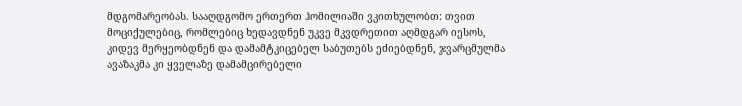მდგომარეობას. სააღდგომო ერთერთ ჰომილიაში ვკითხულობთ: თვით მოციქულებიც, რომლებიც ხედავდნენ უკვე მკვდრეთით აღმდგარ იესოს, კიდევ მერყეობდნენ და დამამტკიცებელ საბუთებს ეძიებდნენ, ჯვარცმულმა ავაზაკმა კი ყველაზე დამამცირებელი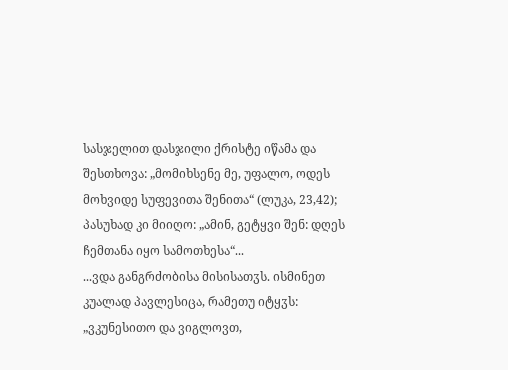სასჯელით დასჯილი ქრისტე იწამა და შესთხოვა: „მომიხსენე მე, უფალო, ოდეს მოხვიდე სუფევითა შენითა“ (ლუკა, 23,42); პასუხად კი მიიღო: „ამინ, გეტყვი შენ: დღეს ჩემთანა იყო სამოთხესა“...
...ვდა განგრძობისა მისისათჳს. ისმინეთ კუალად პავლესიცა, რამეთუ იტყჳს: „ვკუნესითო და ვიგლოვთ,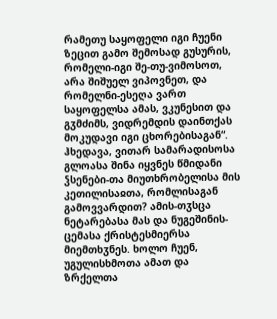რამეთუ საყოფელი იგი ჩუენი ზეცით გამო შემოსად გუსურის, რომელი-იგი შე-თუ-ვიმოსოთ, არა შიშუელ ვიპოვნეთ, და რომელნი-ესეღა ვართ საყოფელსა ამას, ვკუნესით და გჳმძიმს, ვიდრემდის დაინთქას მოკუდავი იგი ცხორებისაგან“.
ჰხედავა, ვითარ სამარადისოსა გლოასა შინა იყვნეს წმიდანი ჴსენები-თა მიუთხრობელისა მის კეთილისაჲთა, რომლისაგან გამოვვარდით? ამის-თჳსცა ნეტარებასა მას და ნუგეშინის-ცემასა ქრისტესმიერსა მიემთხჳნეს. ხოლო ჩუენ, უგულისხმოთა ამათ და ზრქელთა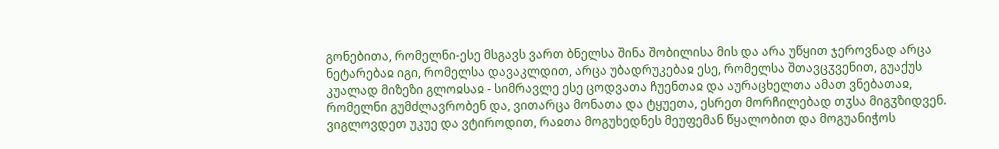გონებითა, რომელნი-ესე მსგავს ვართ ბნელსა შინა შობილისა მის და არა უწყით ჯეროვნად არცა ნეტარებაჲ იგი, რომელსა დავაკლდით, არცა უბადრუკებაჲ ესე, რომელსა შთავცჳვენით, გუაქუს კუალად მიზეზი გლოჲსაჲ - სიმრავლე ესე ცოდვათა ჩუენთაჲ და აურაცხელთა ამათ ვნებათაჲ, რომელნი გუმძლავრობენ და, ვითარცა მონათა და ტყუეთა, ესრეთ მორჩილებად თჳსა მიგჳზიდვენ.
ვიგლოვდეთ უკუე და ვტიროდით, რაჲთა მოგუხედნეს მეუფემან წყალობით და მოგუანიჭოს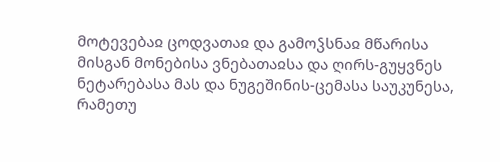მოტევებაჲ ცოდვათაჲ და გამოჴსნაჲ მწარისა მისგან მონებისა ვნებათაჲსა და ღირს-გუყვნეს ნეტარებასა მას და ნუგეშინის-ცემასა საუკუნესა, რამეთუ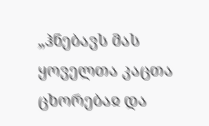„ჰნებავს მას ყოველთა კაცთა ცხორებაჲ და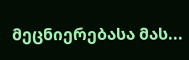მეცნიერებასა მას...